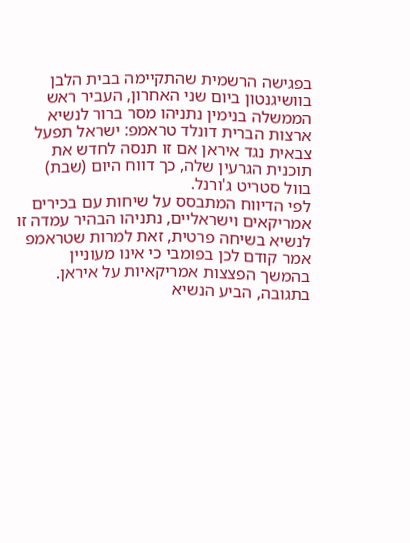בפגישה הרשמית שהתקיימה בבית הלבן בוושיגנטון ביום שני האחרון, העביר ראש הממשלה בנימין נתניהו מסר ברור לנשיא ארצות הברית דונלד טראמפ: ישראל תפעל צבאית נגד איראן אם זו תנסה לחדש את תוכנית הגרעין שלה, כך דווח היום (שבת) בוול סטריט ג'ורנל.
לפי הדיווח המתבסס על שיחות עם בכירים אמריקאים וישראליים, נתניהו הבהיר עמדה זו לנשיא בשיחה פרטית, זאת למרות שטראמפ אמר קודם לכן בפומבי כי אינו מעוניין בהמשך הפצצות אמריקאיות על איראן. בתגובה, הביע הנשיא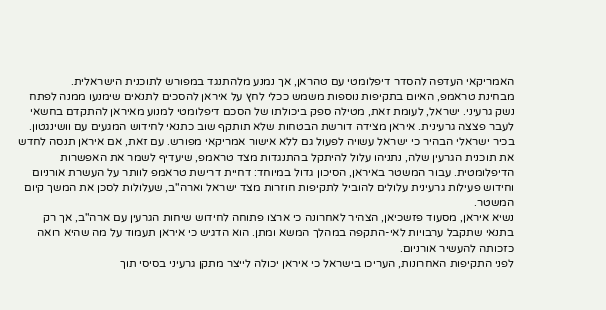האמריקאי העדפה להסדר דיפלומטי עם טהראן, אך נמנע מלהתנגד במפורש לתוכנית הישראלית.
מבחינת טראמפ, האיום בתקיפות נוספות משמש ככלי לחץ על איראן להסכים לתנאים שימנעו ממנה לפתח נשק גרעיני. ישראל, לעומת זאת, מטילה ספק ביכולתו של הסכם דיפלומטי למנוע מאיראן להתקדם בחשאי לעבר פצצה גרעינית. איראן מצידה דורשת הבטחות שלא תותקף שוב כתנאי לחידוש המגעים עם וושינגטון.
בכיר ישראלי הבהיר כי ישראל עשויה לפעול גם ללא אישור אמריקאי מפורש. עם זאת, אם איראן תנסה לחדש את תוכנית הגרעין שלה, נתניהו עלול להיתקל בהתנגדות מצד טראמפ, שיעדיף לשמר את האפשרות הדיפלומטית. עבור המשטר באיראן, הסיכון גדול במיוחד: דחיית דרישת טראמפ לוותר על העשרת אורניום וחידוש פעילות גרעינית עלולים להוביל לתקיפות חוזרות מצד ישראל וארה"ב, שעלולות לסכן את המשך קיום המשטר.
נשיא איראן, מסעוד פזשכיאן, הצהיר לאחרונה כי ארצו פתוחה לחידוש שיחות הגרעין עם ארה"ב, אך רק בתנאי שתקבל ערבויות לאי-התקפה במהלך המשא ומתן. הוא הדגיש כי איראן תעמוד על מה שהיא רואה כזכותה להעשיר אורניום.
לפני התקיפות האחרונות, העריכו בישראל כי איראן יכולה לייצר מתקן גרעיני בסיסי תוך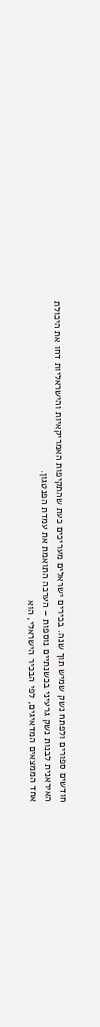חודשים ספורים ולפתח נשק שמיש תוך שנה. בכירים ישראלים מעריכים כעת שהתקיפות האמריקאיות והישראליות דחו את היכולת האיראנית לבנות נשק גרעיני בכשנתיים נוספות – הערכה התואמת את עמדת הפנטגון.
אחד הממצאים המדאיגים, לפי הבכיר הישראלי, הוא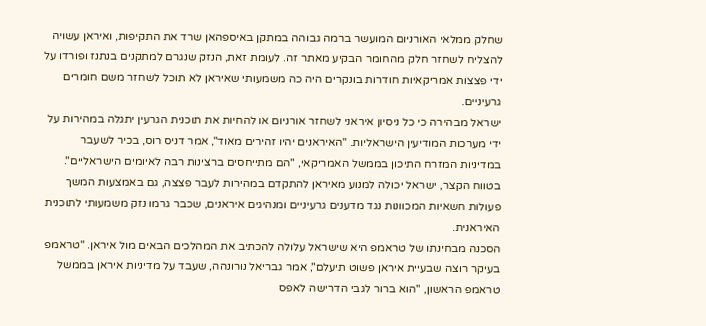שחלק ממלאי האורניום המועשר ברמה גבוהה במתקן באיספהאן שרד את התקיפות, ואיראן עשויה להצליח לשחזר חלק מהחומר הבקיע מאתר זה. לעומת זאת, הנזק שנגרם למתקנים בנתנז ופורדו על ידי פצצות אמריקאיות חודרות בונקרים היה כה משמעותי שאיראן לא תוכל לשחזר משם חומרים גרעיניים.
ישראל מבהירה כי כל ניסיון איראני לשחזר אורניום או להחיות את תוכנית הגרעין יתגלה במהירות על ידי מערכות המודיעין הישראליות. "האיראנים יהיו זהירים מאוד", אמר דניס רוס, בכיר לשעבר במדיניות המזרח התיכון בממשל האמריקאי, "הם מתייחסים ברצינות רבה לאיומים הישראליים". בטווח הקצר, ישראל יכולה למנוע מאיראן להתקדם במהירות לעבר פצצה, גם באמצעות המשך פעולות חשאיות המכוונות נגד מדענים גרעיניים ומנהיגים איראנים, שכבר גרמו נזק משמעותי לתוכנית האיראנית.
הסכנה מבחינתו של טראמפ היא שישראל עלולה להכתיב את המהלכים הבאים מול איראן. "טראמפ בעיקר רוצה שבעיית איראן פשוט תיעלם", אמר גבריאל נורונהה, שעבד על מדיניות איראן בממשל טראמפ הראשון, "הוא ברור לגבי הדרישה לאפס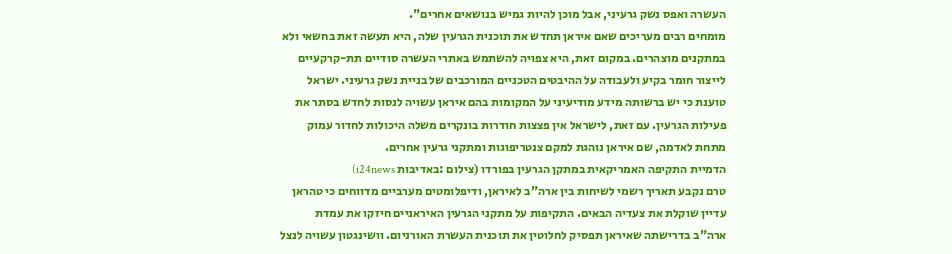העשרה ואפס נשק גרעיני, אבל מוכן להיות גמיש בנושאים אחרים".
מומחים רבים מעריכים שאם איראן תחדש את תוכנית הגרעין שלה, היא תעשה זאת בחשאי ולא במתקנים מוצהרים. במקום זאת, היא צפויה להשתמש באתרי העשרה סודיים תת-קרקעיים לייצור חומר בקיע ולעבודה על ההיבטים הטכניים המורכבים של בניית נשק גרעיני. ישראל טוענת כי יש ברשותה מידע מודיעיני על המקומות בהם איראן עשויה לנסות לחדש בסתר את פעילות הגרעין. עם זאת, לישראל אין פצצות חודרות בונקרים משלה היכולות לחדור עמוק מתחת לאדמה, שם איראן נוהגת למקם צנטריפוגות ומתקני גרעין אחרים.
הדמיית התקיפה האמריקאית במתקן הגרעין בפורדו (צילום :באדיבות i24news)
טרם נקבע תאריך רשמי לשיחות בין ארה"ב לאיראן, ודיפלומטים מערביים מדווחים כי טהראן עדיין שוקלת את צעדיה הבאים. התקיפות על מתקני הגרעין האיראניים חיזקו את עמדת ארה"ב בדרישתה שאיראן תפסיק לחלוטין את תוכנית העשרת האורניום. וושינגטון עשויה לנצל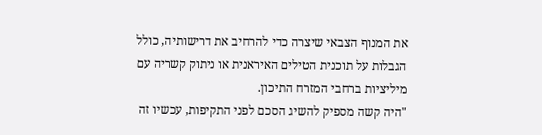את המנוף הצבאי שיצרה כדי להרחיב את דרישותיה, כולל הגבלות על תוכנית הטילים האיראנית או ניתוק קשריה עם מיליציות ברחבי המזרח התיכון.
"היה קשה מספיק להשיג הסכם לפני התקיפות, עכשיו זה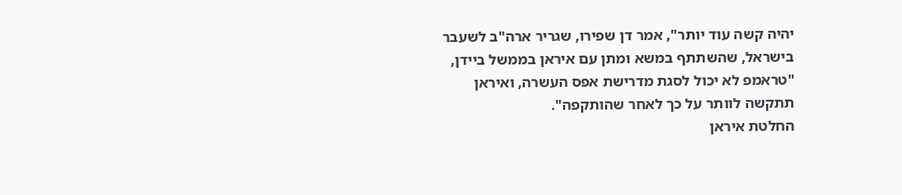יהיה קשה עוד יותר", אמר דן שפירו, שגריר ארה"ב לשעבר בישראל, שהשתתף במשא ומתן עם איראן בממשל ביידן, "טראמפ לא יכול לסגת מדרישת אפס העשרה, ואיראן תתקשה לוותר על כך לאחר שהותקפה".
החלטת איראן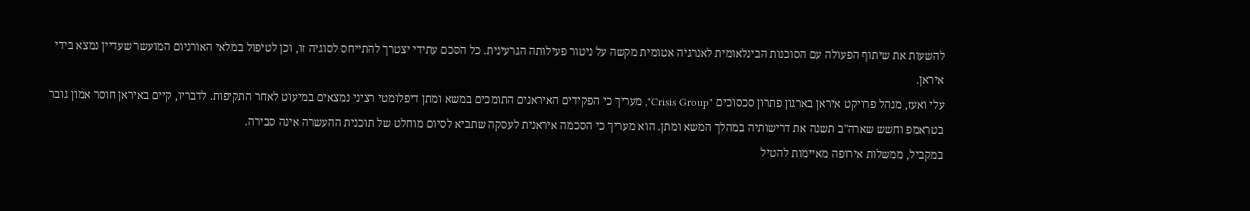להשעות את שיתוף הפעולה עם הסוכנות הבינלאומית לאנרגיה אטומית מקשה על ניטור פעילותה הגרעינית. כל הסכם עתידי יצטרך להתייחס לסוגיה זו, וכן לטיפול במלאי האורניום המועשר שעדיין נמצא בידי איראן.
עלי ואעז, מנהל פרויקט איראן בארגון פתרון סכסוכים "Crisis Group", מעריך כי הפקידים האיראנים התומכים במשא ומתן דיפלומטי רציני נמצאים במיעוט לאחר התקיפות. לדבריו, קיים באיראן חוסר אמון גובר בטראמפ וחשש שארה"ב תשנה את דרישותיה במהלך המשא ומתן. הוא מעריך כי הסכמה איראנית לעסקה שתביא לסיום מוחלט של תוכנית ההעשרה אינה סבירה.
במקביל, ממשלות אירופה מאיימות להטיל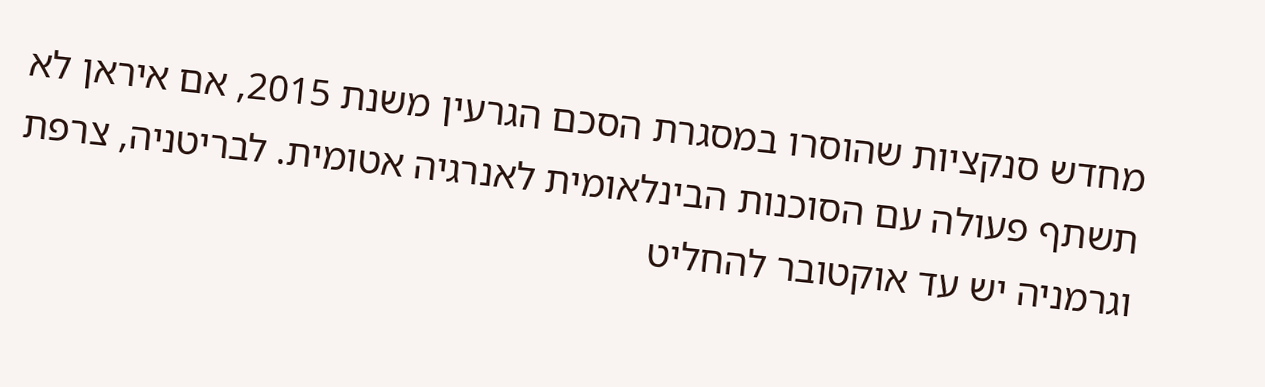מחדש סנקציות שהוסרו במסגרת הסכם הגרעין משנת 2015, אם איראן לא תשתף פעולה עם הסוכנות הבינלאומית לאנרגיה אטומית. לבריטניה, צרפת וגרמניה יש עד אוקטובר להחליט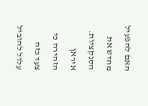האם להפעיל מחדש את הסנקציות. איראן הזהירה כי צעד כזה עלול להוביל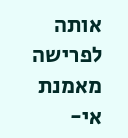אותה לפרישה מאמנת אי-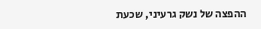ההפצה של נשק גרעיני, שכעת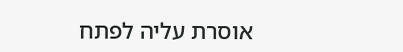אוסרת עליה לפתח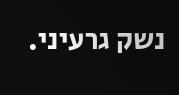נשק גרעיני.